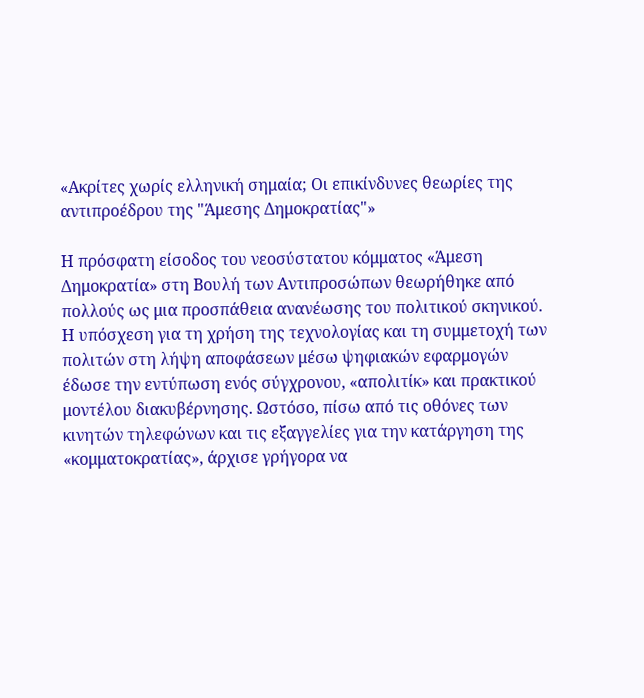«Ακρίτες χωρίς ελληνική σημαία; Οι επικίνδυνες θεωρίες της αντιπροέδρου της "Άμεσης Δημοκρατίας"»

Η πρόσφατη είσοδος του νεοσύστατου κόμματος «Άμεση Δημοκρατία» στη Βουλή των Αντιπροσώπων θεωρήθηκε από πολλούς ως μια προσπάθεια ανανέωσης του πολιτικού σκηνικού. Η υπόσχεση για τη χρήση της τεχνολογίας και τη συμμετοχή των πολιτών στη λήψη αποφάσεων μέσω ψηφιακών εφαρμογών έδωσε την εντύπωση ενός σύγχρονου, «απολιτίκ» και πρακτικού μοντέλου διακυβέρνησης. Ωστόσο, πίσω από τις οθόνες των κινητών τηλεφώνων και τις εξαγγελίες για την κατάργηση της «κομματοκρατίας», άρχισε γρήγορα να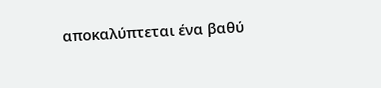αποκαλύπτεται ένα βαθύ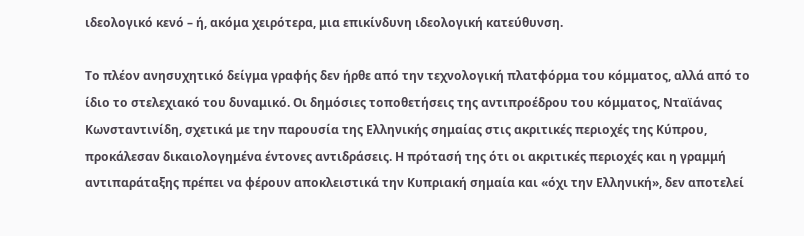ιδεολογικό κενό – ή, ακόμα χειρότερα, μια επικίνδυνη ιδεολογική κατεύθυνση.

Το πλέον ανησυχητικό δείγμα γραφής δεν ήρθε από την τεχνολογική πλατφόρμα του κόμματος, αλλά από το ίδιο το στελεχιακό του δυναμικό. Οι δημόσιες τοποθετήσεις της αντιπροέδρου του κόμματος, Νταϊάνας Κωνσταντινίδη, σχετικά με την παρουσία της Ελληνικής σημαίας στις ακριτικές περιοχές της Κύπρου, προκάλεσαν δικαιολογημένα έντονες αντιδράσεις. Η πρότασή της ότι οι ακριτικές περιοχές και η γραμμή αντιπαράταξης πρέπει να φέρουν αποκλειστικά την Κυπριακή σημαία και «όχι την Ελληνική», δεν αποτελεί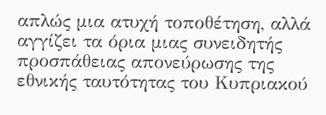απλώς μια ατυχή τοποθέτηση, αλλά αγγίζει τα όρια μιας συνειδητής προσπάθειας απονεύρωσης της εθνικής ταυτότητας του Κυπριακού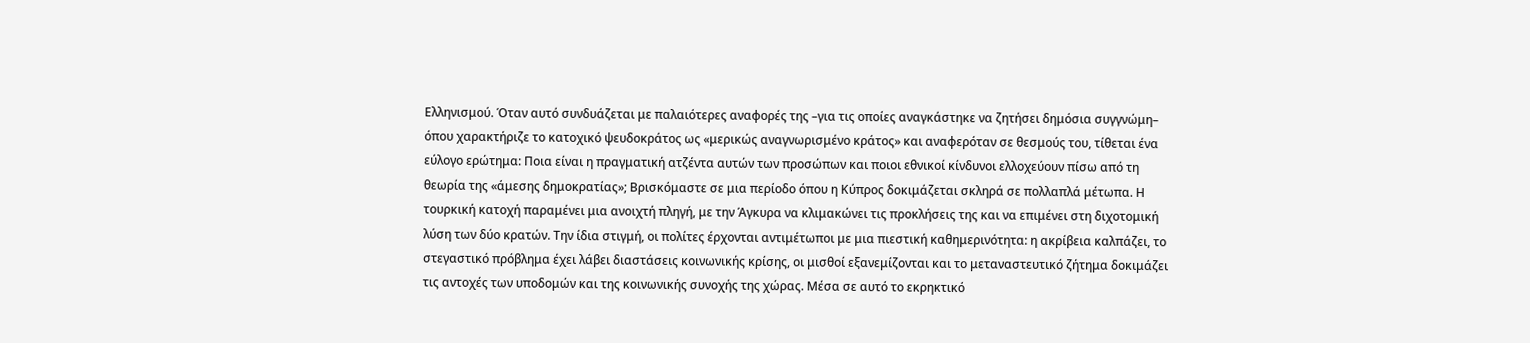Ελληνισμού. Όταν αυτό συνδυάζεται με παλαιότερες αναφορές της –για τις οποίες αναγκάστηκε να ζητήσει δημόσια συγγνώμη– όπου χαρακτήριζε το κατοχικό ψευδοκράτος ως «μερικώς αναγνωρισμένο κράτος» και αναφερόταν σε θεσμούς του, τίθεται ένα εύλογο ερώτημα: Ποια είναι η πραγματική ατζέντα αυτών των προσώπων και ποιοι εθνικοί κίνδυνοι ελλοχεύουν πίσω από τη θεωρία της «άμεσης δημοκρατίας»; Βρισκόμαστε σε μια περίοδο όπου η Κύπρος δοκιμάζεται σκληρά σε πολλαπλά μέτωπα. Η τουρκική κατοχή παραμένει μια ανοιχτή πληγή, με την Άγκυρα να κλιμακώνει τις προκλήσεις της και να επιμένει στη διχοτομική λύση των δύο κρατών. Την ίδια στιγμή, οι πολίτες έρχονται αντιμέτωποι με μια πιεστική καθημερινότητα: η ακρίβεια καλπάζει, το στεγαστικό πρόβλημα έχει λάβει διαστάσεις κοινωνικής κρίσης, οι μισθοί εξανεμίζονται και το μεταναστευτικό ζήτημα δοκιμάζει τις αντοχές των υποδομών και της κοινωνικής συνοχής της χώρας. Μέσα σε αυτό το εκρηκτικό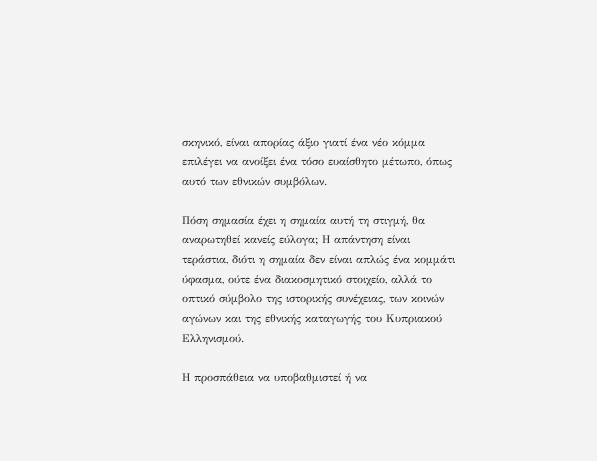σκηνικό, είναι απορίας άξιο γιατί ένα νέο κόμμα επιλέγει να ανοίξει ένα τόσο ευαίσθητο μέτωπο, όπως αυτό των εθνικών συμβόλων.

Πόση σημασία έχει η σημαία αυτή τη στιγμή, θα αναρωτηθεί κανείς εύλογα; Η απάντηση είναι τεράστια, διότι η σημαία δεν είναι απλώς ένα κομμάτι ύφασμα, ούτε ένα διακοσμητικό στοιχείο, αλλά το οπτικό σύμβολο της ιστορικής συνέχειας, των κοινών αγώνων και της εθνικής καταγωγής του Κυπριακού Ελληνισμού.

Η προσπάθεια να υποβαθμιστεί ή να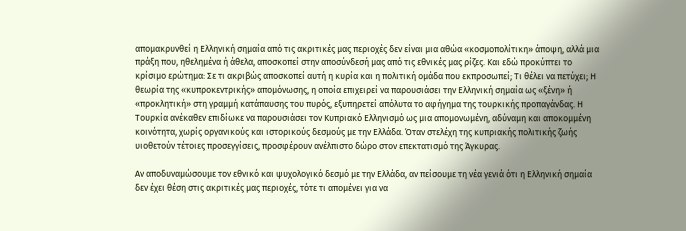απομακρυνθεί η Ελληνική σημαία από τις ακριτικές μας περιοχές δεν είναι μια αθώα «κοσμοπολίτικη» άποψη, αλλά μια πράξη που, ηθελημένα ή άθελα, αποσκοπεί στην αποσύνδεσή μας από τις εθνικές μας ρίζες. Και εδώ προκύπτει το κρίσιμο ερώτημα: Σε τι ακριβώς αποσκοπεί αυτή η κυρία και η πολιτική ομάδα που εκπροσωπεί; Τι θέλει να πετύχει; Η θεωρία της «κυπροκεντρικής» απομόνωσης, η οποία επιχειρεί να παρουσιάσει την Ελληνική σημαία ως «ξένη» ή «προκλητική» στη γραμμή κατάπαυσης του πυρός, εξυπηρετεί απόλυτα το αφήγημα της τουρκικής προπαγάνδας. Η Τουρκία ανέκαθεν επιδίωκε να παρουσιάσει τον Κυπριακό Ελληνισμό ως μια απομονωμένη, αδύναμη και αποκομμένη κοινότητα, χωρίς οργανικούς και ιστορικούς δεσμούς με την Ελλάδα. Όταν στελέχη της κυπριακής πολιτικής ζωής υιοθετούν τέτοιες προσεγγίσεις, προσφέρουν ανέλπιστο δώρο στον επεκτατισμό της Άγκυρας.

Αν αποδυναμώσουμε τον εθνικό και ψυχολογικό δεσμό με την Ελλάδα, αν πείσουμε τη νέα γενιά ότι η Ελληνική σημαία δεν έχει θέση στις ακριτικές μας περιοχές, τότε τι απομένει για να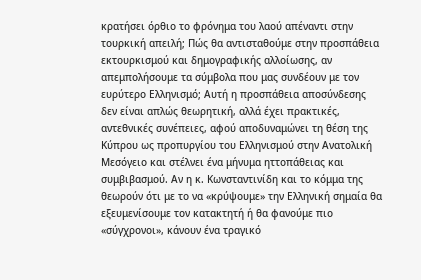κρατήσει όρθιο το φρόνημα του λαού απέναντι στην τουρκική απειλή; Πώς θα αντισταθούμε στην προσπάθεια εκτουρκισμού και δημογραφικής αλλοίωσης, αν απεμπολήσουμε τα σύμβολα που μας συνδέουν με τον ευρύτερο Ελληνισμό; Αυτή η προσπάθεια αποσύνδεσης δεν είναι απλώς θεωρητική, αλλά έχει πρακτικές, αντεθνικές συνέπειες, αφού αποδυναμώνει τη θέση της Κύπρου ως προπυργίου του Ελληνισμού στην Ανατολική Μεσόγειο και στέλνει ένα μήνυμα ηττοπάθειας και συμβιβασμού. Αν η κ. Κωνσταντινίδη και το κόμμα της θεωρούν ότι με το να «κρύψουμε» την Ελληνική σημαία θα εξευμενίσουμε τον κατακτητή ή θα φανούμε πιο «σύγχρονοι», κάνουν ένα τραγικό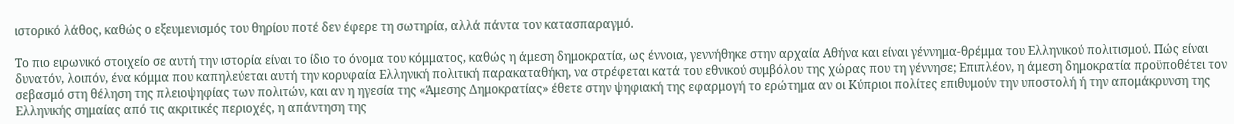ιστορικό λάθος, καθώς ο εξευμενισμός του θηρίου ποτέ δεν έφερε τη σωτηρία, αλλά πάντα τον κατασπαραγμό.

Το πιο ειρωνικό στοιχείο σε αυτή την ιστορία είναι το ίδιο το όνομα του κόμματος, καθώς η άμεση δημοκρατία, ως έννοια, γεννήθηκε στην αρχαία Αθήνα και είναι γέννημα-θρέμμα του Ελληνικού πολιτισμού. Πώς είναι δυνατόν, λοιπόν, ένα κόμμα που καπηλεύεται αυτή την κορυφαία Ελληνική πολιτική παρακαταθήκη, να στρέφεται κατά του εθνικού συμβόλου της χώρας που τη γέννησε; Επιπλέον, η άμεση δημοκρατία προϋποθέτει τον σεβασμό στη θέληση της πλειοψηφίας των πολιτών, και αν η ηγεσία της «Άμεσης Δημοκρατίας» έθετε στην ψηφιακή της εφαρμογή το ερώτημα αν οι Κύπριοι πολίτες επιθυμούν την υποστολή ή την απομάκρυνση της Ελληνικής σημαίας από τις ακριτικές περιοχές, η απάντηση της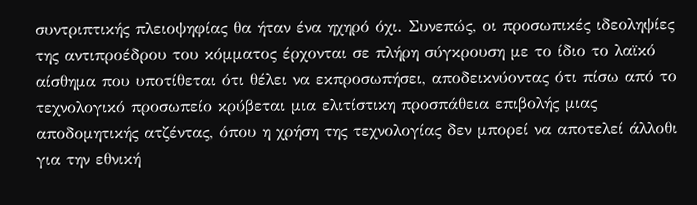συντριπτικής πλειοψηφίας θα ήταν ένα ηχηρό όχι. Συνεπώς, οι προσωπικές ιδεοληψίες της αντιπροέδρου του κόμματος έρχονται σε πλήρη σύγκρουση με το ίδιο το λαϊκό αίσθημα που υποτίθεται ότι θέλει να εκπροσωπήσει, αποδεικνύοντας ότι πίσω από το τεχνολογικό προσωπείο κρύβεται μια ελιτίστικη προσπάθεια επιβολής μιας αποδομητικής ατζέντας, όπου η χρήση της τεχνολογίας δεν μπορεί να αποτελεί άλλοθι για την εθνική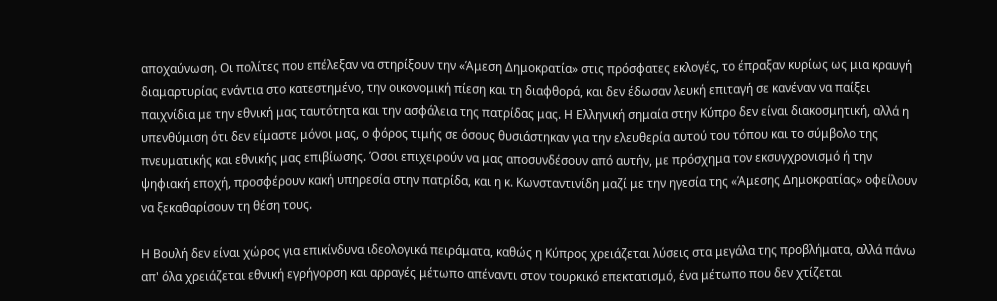αποχαύνωση. Οι πολίτες που επέλεξαν να στηρίξουν την «Άμεση Δημοκρατία» στις πρόσφατες εκλογές, το έπραξαν κυρίως ως μια κραυγή διαμαρτυρίας ενάντια στο κατεστημένο, την οικονομική πίεση και τη διαφθορά, και δεν έδωσαν λευκή επιταγή σε κανέναν να παίξει παιχνίδια με την εθνική μας ταυτότητα και την ασφάλεια της πατρίδας μας. Η Ελληνική σημαία στην Κύπρο δεν είναι διακοσμητική, αλλά η υπενθύμιση ότι δεν είμαστε μόνοι μας, ο φόρος τιμής σε όσους θυσιάστηκαν για την ελευθερία αυτού του τόπου και το σύμβολο της πνευματικής και εθνικής μας επιβίωσης. Όσοι επιχειρούν να μας αποσυνδέσουν από αυτήν, με πρόσχημα τον εκσυγχρονισμό ή την ψηφιακή εποχή, προσφέρουν κακή υπηρεσία στην πατρίδα, και η κ. Κωνσταντινίδη μαζί με την ηγεσία της «Άμεσης Δημοκρατίας» οφείλουν να ξεκαθαρίσουν τη θέση τους.

Η Βουλή δεν είναι χώρος για επικίνδυνα ιδεολογικά πειράματα, καθώς η Κύπρος χρειάζεται λύσεις στα μεγάλα της προβλήματα, αλλά πάνω απ' όλα χρειάζεται εθνική εγρήγορση και αρραγές μέτωπο απέναντι στον τουρκικό επεκτατισμό, ένα μέτωπο που δεν χτίζεται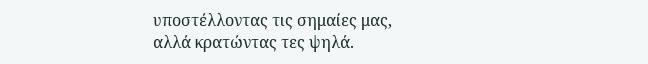υποστέλλοντας τις σημαίες μας, αλλά κρατώντας τες ψηλά.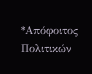*Απόφοιτος Πολιτικών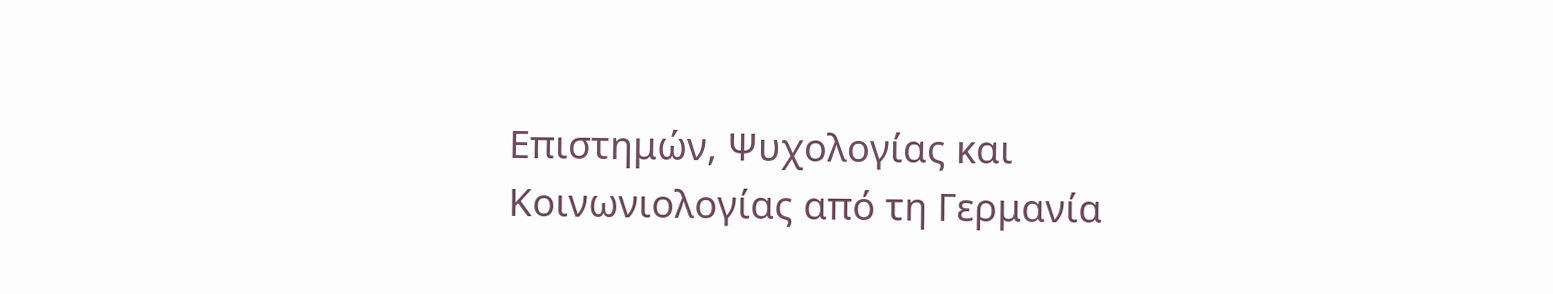Επιστημών, Ψυχολογίας και Κοινωνιολογίας από τη Γερμανία